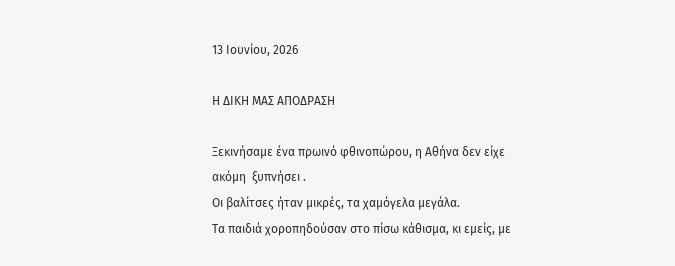13 Ιουνίου, 2026

Η ΔΙΚΗ ΜΑΣ ΑΠΟΔΡΑΣΗ

Ξεκινήσαμε ένα πρωινό φθινοπώρου, η Αθήνα δεν είχε ακόμη  ξυπνήσει .
Οι βαλίτσες ήταν μικρές, τα χαμόγελα μεγάλα.
Τα παιδιά χοροπηδούσαν στο πίσω κάθισμα, κι εμείς, με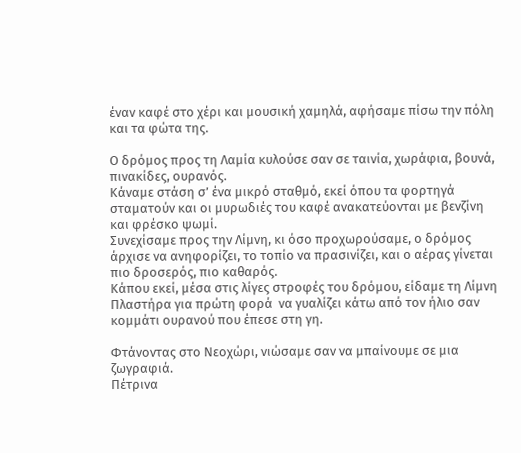έναν καφέ στο χέρι και μουσική χαμηλά, αφήσαμε πίσω την πόλη και τα φώτα της.

Ο δρόμος προς τη Λαμία κυλούσε σαν σε ταινία, χωράφια, βουνά, πινακίδες, ουρανός.
Κάναμε στάση σ’ ένα μικρό σταθμό, εκεί όπου τα φορτηγά σταματούν και οι μυρωδιές του καφέ ανακατεύονται με βενζίνη και φρέσκο ψωμί.
Συνεχίσαμε προς την Λίμνη, κι όσο προχωρούσαμε, ο δρόμος άρχισε να ανηφορίζει, το τοπίο να πρασινίζει, και ο αέρας γίνεται πιο δροσερός, πιο καθαρός.
Κάπου εκεί, μέσα στις λίγες στροφές του δρόμου, είδαμε τη Λίμνη Πλαστήρα για πρώτη φορά  να γυαλίζει κάτω από τον ήλιο σαν κομμάτι ουρανού που έπεσε στη γη.

Φτάνοντας στο Νεοχώρι, νιώσαμε σαν να μπαίνουμε σε μια  ζωγραφιά.
Πέτρινα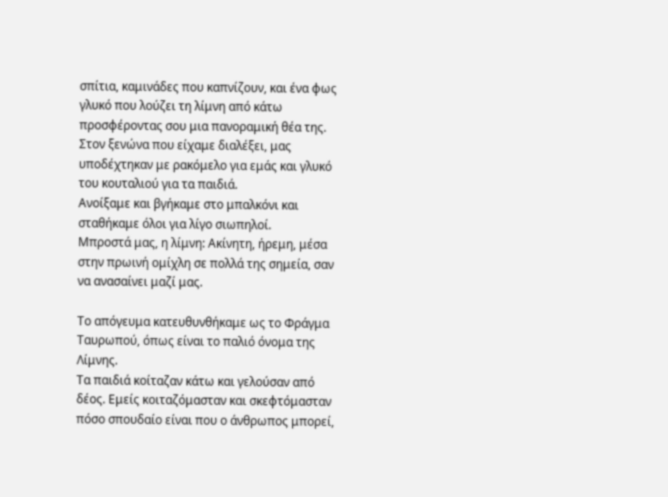σπίτια, καμινάδες που καπνίζουν, και ένα φως γλυκό που λούζει τη λίμνη από κάτω προσφέροντας σου μια πανοραμική θέα της.
Στον ξενώνα που είχαμε διαλέξει, μας υποδέχτηκαν με ρακόμελο για εμάς και γλυκό του κουταλιού για τα παιδιά.
Ανοίξαμε και βγήκαμε στο μπαλκόνι και σταθήκαμε όλοι για λίγο σιωπηλοί.
Μπροστά μας, η λίμνη: Ακίνητη, ήρεμη, μέσα στην πρωινή ομίχλη σε πολλά της σημεία, σαν να ανασαίνει μαζί μας.

Το απόγευμα κατευθυνθήκαμε ως το Φράγμα Ταυρωπού, όπως είναι το παλιό όνομα της Λίμνης.
Τα παιδιά κοίταζαν κάτω και γελούσαν από δέος. Εμείς κοιταζόμασταν και σκεφτόμασταν πόσο σπουδαίο είναι που ο άνθρωπος μπορεί,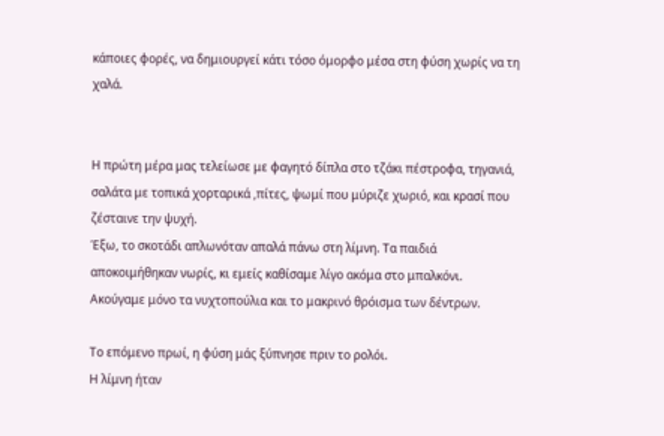κάποιες φορές, να δημιουργεί κάτι τόσο όμορφο μέσα στη φύση χωρίς να τη χαλά.


Η πρώτη μέρα μας τελείωσε με φαγητό δίπλα στο τζάκι πέστροφα, τηγανιά, σαλάτα με τοπικά χορταρικά ,πίτες, ψωμί που μύριζε χωριό, και κρασί που ζέσταινε την ψυχή.
Έξω, το σκοτάδι απλωνόταν απαλά πάνω στη λίμνη. Τα παιδιά αποκοιμήθηκαν νωρίς, κι εμείς καθίσαμε λίγο ακόμα στο μπαλκόνι.
Ακούγαμε μόνο τα νυχτοπούλια και το μακρινό θρόισμα των δέντρων.

Το επόμενο πρωί, η φύση μάς ξύπνησε πριν το ρολόι.
Η λίμνη ήταν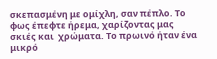σκεπασμένη με ομίχλη, σαν πέπλο. Το φως έπεφτε ήρεμα, χαρίζοντας μας σκιές και  χρώματα. Το πρωινό ήταν ένα μικρό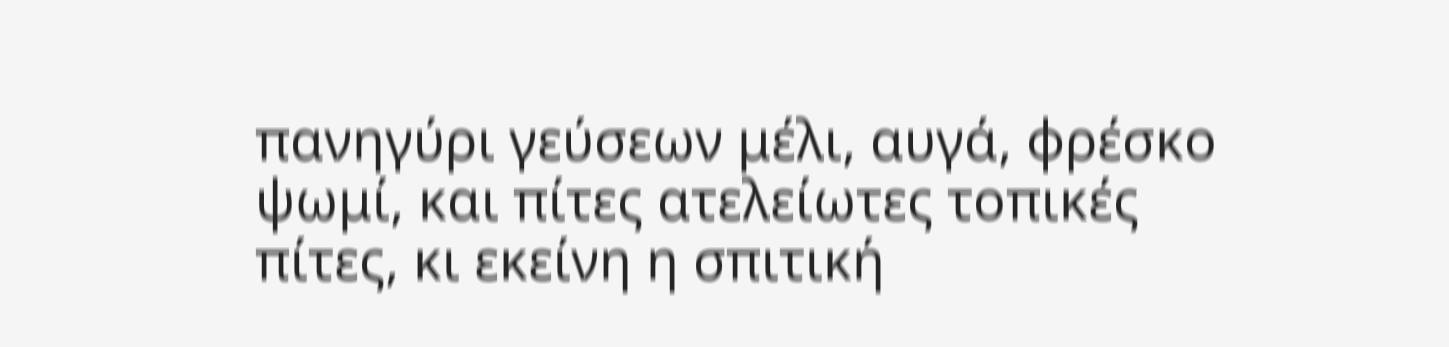πανηγύρι γεύσεων μέλι, αυγά, φρέσκο ψωμί, και πίτες ατελείωτες τοπικές πίτες, κι εκείνη η σπιτική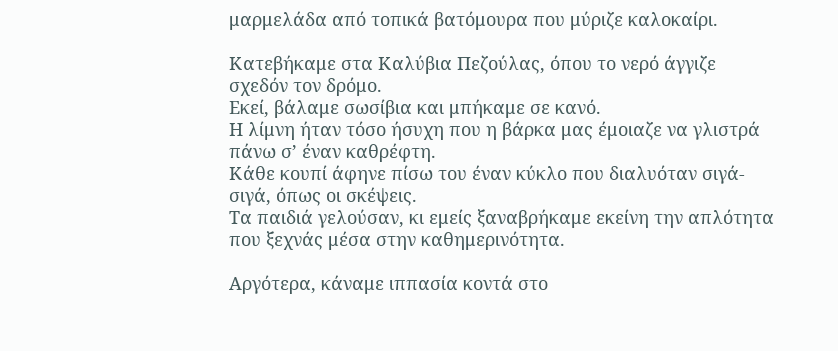μαρμελάδα από τοπικά βατόμουρα που μύριζε καλοκαίρι.

Κατεβήκαμε στα Καλύβια Πεζούλας, όπου το νερό άγγιζε σχεδόν τον δρόμο.
Εκεί, βάλαμε σωσίβια και μπήκαμε σε κανό.
Η λίμνη ήταν τόσο ήσυχη που η βάρκα μας έμοιαζε να γλιστρά πάνω σ’ έναν καθρέφτη.
Κάθε κουπί άφηνε πίσω του έναν κύκλο που διαλυόταν σιγά-σιγά, όπως οι σκέψεις.
Τα παιδιά γελούσαν, κι εμείς ξαναβρήκαμε εκείνη την απλότητα που ξεχνάς μέσα στην καθημερινότητα.

Αργότερα, κάναμε ιππασία κοντά στο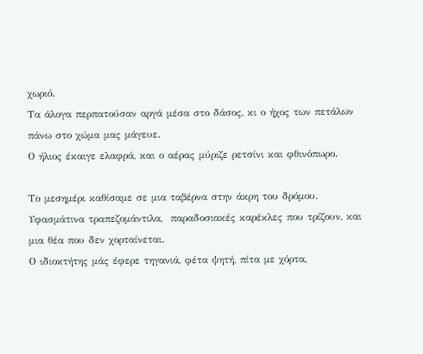χωριό.
Τα άλογα περπατούσαν αργά μέσα στο δάσος, κι ο ήχος των πετάλων πάνω στο χώμα μας μάγευε.
Ο ήλιος έκαιγε ελαφρά, και ο αέρας μύριζε ρετσίνι και φθινόπωρο.

Το μεσημέρι καθίσαμε σε μια ταβέρνα στην άκρη του δρόμου.
Υφασμάτινα τραπεζομάντιλα,  παραδοσιακές καρέκλες που τρίζουν, και μια θέα που δεν χορταίνεται.
Ο ιδιοκτήτης μάς έφερε τηγανιά, φέτα ψητή, πίτα με χόρτα,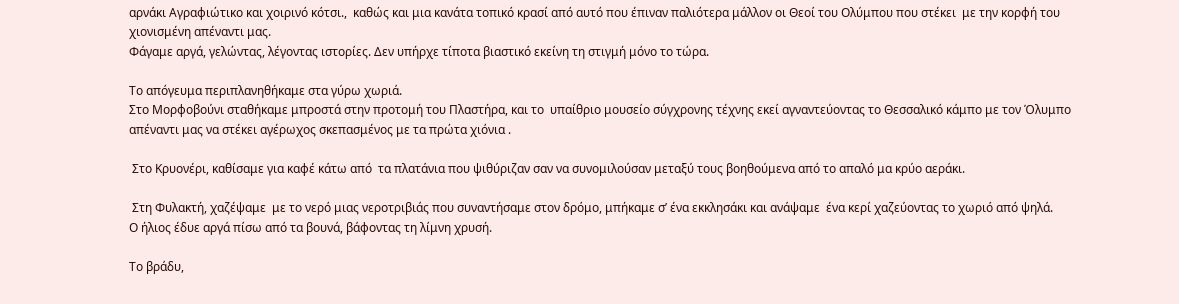αρνάκι Αγραφιώτικο και χοιρινό κότσι.,  καθώς και μια κανάτα τοπικό κρασί από αυτό που έπιναν παλιότερα μάλλον οι Θεοί του Ολύμπου που στέκει  με την κορφή του χιονισμένη απέναντι μας.
Φάγαμε αργά, γελώντας, λέγοντας ιστορίες. Δεν υπήρχε τίποτα βιαστικό εκείνη τη στιγμή μόνο το τώρα.

Το απόγευμα περιπλανηθήκαμε στα γύρω χωριά.
Στο Μορφοβούνι σταθήκαμε μπροστά στην προτομή του Πλαστήρα, και το  υπαίθριο μουσείο σύγχρονης τέχνης εκεί αγναντεύοντας το Θεσσαλικό κάμπο με τον Όλυμπο απέναντι μας να στέκει αγέρωχος σκεπασμένος με τα πρώτα χιόνια .

 Στο Κρυονέρι, καθίσαμε για καφέ κάτω από  τα πλατάνια που ψιθύριζαν σαν να συνομιλούσαν μεταξύ τους βοηθούμενα από το απαλό μα κρύο αεράκι.

 Στη Φυλακτή, χαζέψαμε  με το νερό μιας νεροτριβιάς που συναντήσαμε στον δρόμο, μπήκαμε σ’ ένα εκκλησάκι και ανάψαμε  ένα κερί χαζεύοντας το χωριό από ψηλά.
Ο ήλιος έδυε αργά πίσω από τα βουνά, βάφοντας τη λίμνη χρυσή.

Το βράδυ,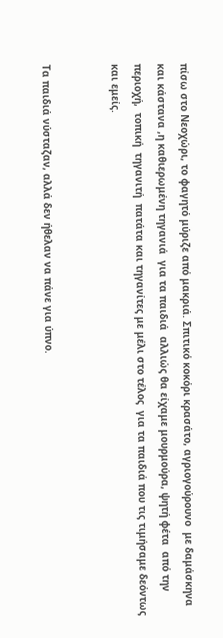πίσω στο Νεοχώρι, το φαγητό μύριζε από μακριά. Σπιτικό κοκόρι κρασάτο, αγριογούρουνο  με δαμάσκηνα και κάστανα ,η καθιερωμένη τηγανιά  για τα παιδιά  αλλιώς θα είχαμε μουρμούρα, ψητή φέτα  από την περιοχή,  τοπική  τηγανιτή  πατάτα και τηγανίτες με μέλι στο τέλος  για τα παιδιά που τις τιμήσαμε δεόντως και εμείς.


Τα παιδιά νύσταζαν, αλλά δεν ήθελαν να πάνε για ύπνο.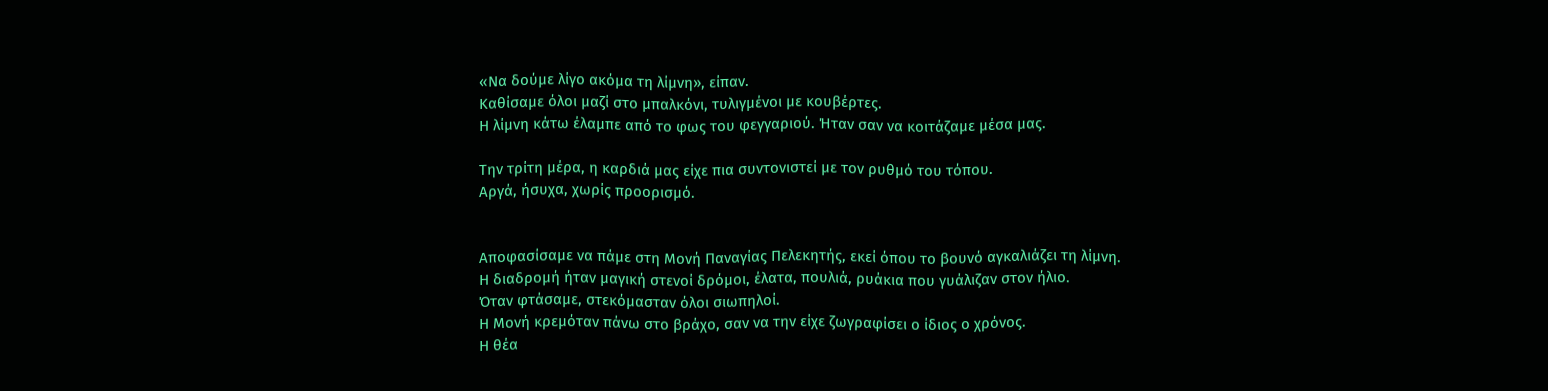«Να δούμε λίγο ακόμα τη λίμνη», είπαν.
Καθίσαμε όλοι μαζί στο μπαλκόνι, τυλιγμένοι με κουβέρτες.
Η λίμνη κάτω έλαμπε από το φως του φεγγαριού. Ήταν σαν να κοιτάζαμε μέσα μας.

Την τρίτη μέρα, η καρδιά μας είχε πια συντονιστεί με τον ρυθμό του τόπου.
Αργά, ήσυχα, χωρίς προορισμό.


Αποφασίσαμε να πάμε στη Μονή Παναγίας Πελεκητής, εκεί όπου το βουνό αγκαλιάζει τη λίμνη.
Η διαδρομή ήταν μαγική στενοί δρόμοι, έλατα, πουλιά, ρυάκια που γυάλιζαν στον ήλιο.
Όταν φτάσαμε, στεκόμασταν όλοι σιωπηλοί.
Η Μονή κρεμόταν πάνω στο βράχο, σαν να την είχε ζωγραφίσει ο ίδιος ο χρόνος.
Η θέα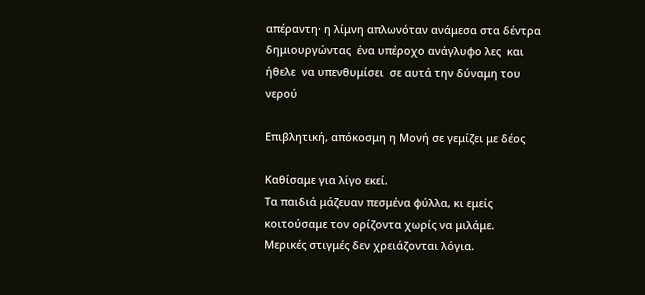απέραντη· η λίμνη απλωνόταν ανάμεσα στα δέντρα  δημιουργώντας  ένα υπέροχο ανάγλυφο λες  και ήθελε  να υπενθυμίσει  σε αυτά την δύναμη του νερού

Επιβλητική, απόκοσμη η Μονή σε γεμίζει με δέος

Καθίσαμε για λίγο εκεί.
Τα παιδιά μάζευαν πεσμένα φύλλα, κι εμείς κοιτούσαμε τον ορίζοντα χωρίς να μιλάμε.
Μερικές στιγμές δεν χρειάζονται λόγια.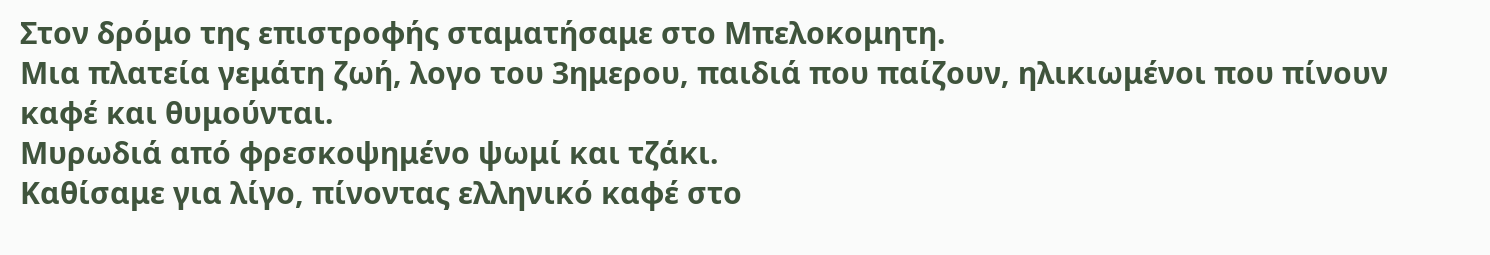Στον δρόμο της επιστροφής σταματήσαμε στο Μπελοκομητη.
Μια πλατεία γεμάτη ζωή, λογο του 3ημερου, παιδιά που παίζουν, ηλικιωμένοι που πίνουν καφέ και θυμούνται.
Μυρωδιά από φρεσκοψημένο ψωμί και τζάκι.
Καθίσαμε για λίγο, πίνοντας ελληνικό καφέ στο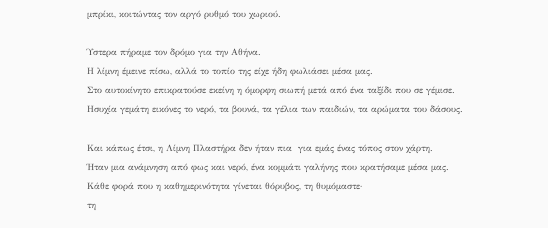μπρίκι, κοιτώντας τον αργό ρυθμό του χωριού.

Ύστερα πήραμε τον δρόμο για την Αθήνα.
Η λίμνη έμεινε πίσω, αλλά το τοπίο της είχε ήδη φωλιάσει μέσα μας.
Στο αυτοκίνητο επικρατούσε εκείνη η όμορφη σιωπή μετά από ένα ταξίδι που σε γέμισε.
Ησυχία γεμάτη εικόνες το νερό, τα βουνά, τα γέλια των παιδιών, τα αρώματα του δάσους.

Και κάπως έτσι, η Λίμνη Πλαστήρα δεν ήταν πια  για εμάς ένας τόπος στον χάρτη.
Ήταν μια ανάμνηση από φως και νερό, ένα κομμάτι γαλήνης που κρατήσαμε μέσα μας.
Κάθε φορά που η καθημερινότητα γίνεται θόρυβος, τη θυμόμαστε·
τη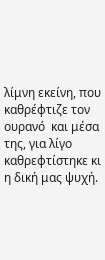λίμνη εκείνη, που καθρέφτιζε τον ουρανό  και μέσα της, για λίγο καθρεφτίστηκε κι η δική μας ψυχή.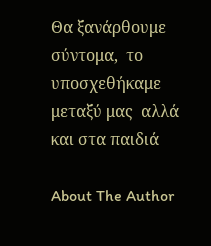Θα ξανάρθουμε σύντομα,  το υποσχεθήκαμε μεταξύ μας  αλλά και στα παιδιά

About The Author